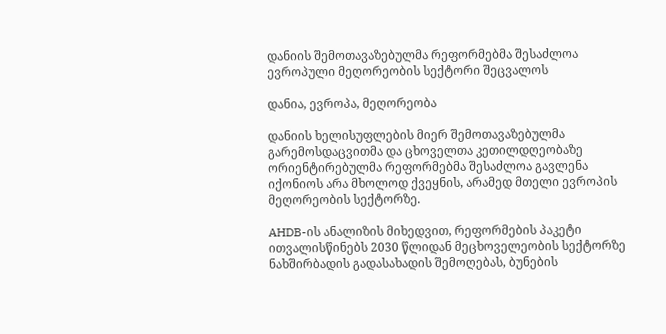დანიის შემოთავაზებულმა რეფორმებმა შესაძლოა ევროპული მეღორეობის სექტორი შეცვალოს

დანია, ევროპა, მეღორეობა

დანიის ხელისუფლების მიერ შემოთავაზებულმა გარემოსდაცვითმა და ცხოველთა კეთილდღეობაზე ორიენტირებულმა რეფორმებმა შესაძლოა გავლენა იქონიოს არა მხოლოდ ქვეყნის, არამედ მთელი ევროპის მეღორეობის სექტორზე.

AHDB-ის ანალიზის მიხედვით, რეფორმების პაკეტი ითვალისწინებს 2030 წლიდან მეცხოველეობის სექტორზე ნახშირბადის გადასახადის შემოღებას, ბუნების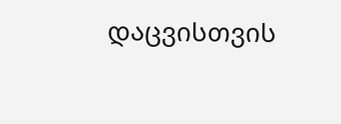დაცვისთვის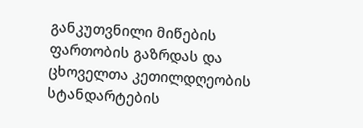განკუთვნილი მიწების ფართობის გაზრდას და ცხოველთა კეთილდღეობის სტანდარტების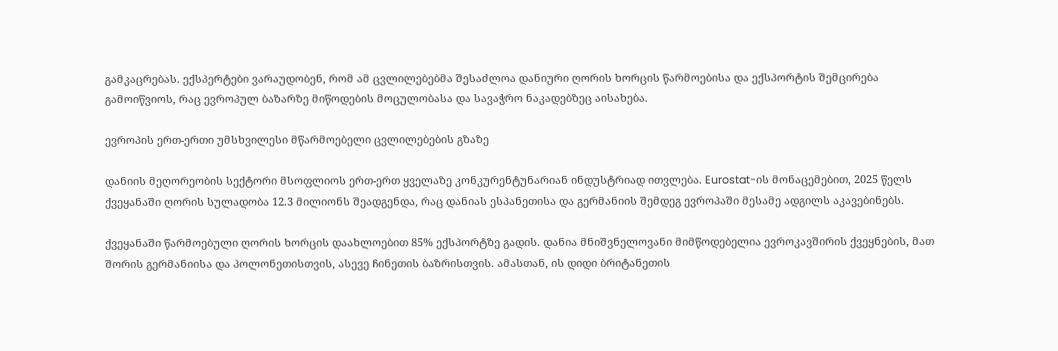გამკაცრებას. ექსპერტები ვარაუდობენ, რომ ამ ცვლილებებმა შესაძლოა დანიური ღორის ხორცის წარმოებისა და ექსპორტის შემცირება გამოიწვიოს, რაც ევროპულ ბაზარზე მიწოდების მოცულობასა და სავაჭრო ნაკადებზეც აისახება.

ევროპის ერთ-ერთი უმსხვილესი მწარმოებელი ცვლილებების გზაზე

დანიის მეღორეობის სექტორი მსოფლიოს ერთ-ერთ ყველაზე კონკურენტუნარიან ინდუსტრიად ითვლება. Eurostat-ის მონაცემებით, 2025 წელს ქვეყანაში ღორის სულადობა 12.3 მილიონს შეადგენდა, რაც დანიას ესპანეთისა და გერმანიის შემდეგ ევროპაში მესამე ადგილს აკავებინებს.

ქვეყანაში წარმოებული ღორის ხორცის დაახლოებით 85% ექსპორტზე გადის. დანია მნიშვნელოვანი მიმწოდებელია ევროკავშირის ქვეყნების, მათ შორის გერმანიისა და პოლონეთისთვის, ასევე ჩინეთის ბაზრისთვის. ამასთან, ის დიდი ბრიტანეთის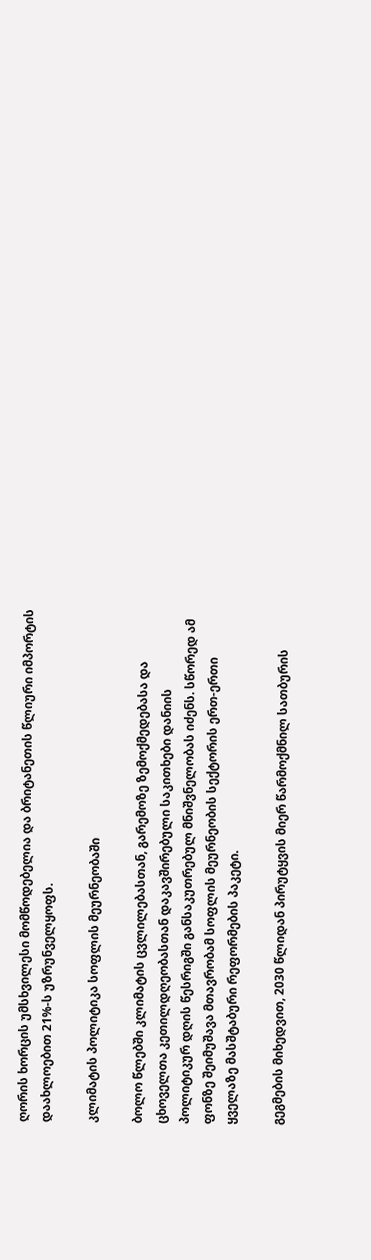ღორის ხორცის უმსხვილესი მომწოდებელია და ბრიტანეთის წლიური იმპორტის დაახლოებით 21%-ს უზრუნველყოფს.

კლიმატის პოლიტიკა სოფლის მეურნეობაში

ბოლო წლებში კლიმატის ცვლილებასთან, გარემოზე ზემოქმედებასა და ცხოველთა კეთილდღეობასთან დაკავშირებული საკითხები დანიის პოლიტიკურ დღის წესრიგში განსაკუთრებულ მნიშვნელობას იძენს. სწორედ ამ ფონზე შეიმუშავა მთავრობამ სოფლის მეურნეობის სექტორის ერთ-ერთი ყველაზე მასშტაბური რეფორმების პაკეტი.

გეგმების მიხედვით, 2030 წლიდან პირუტყვის მიერ წარმოქმნილ სათბურის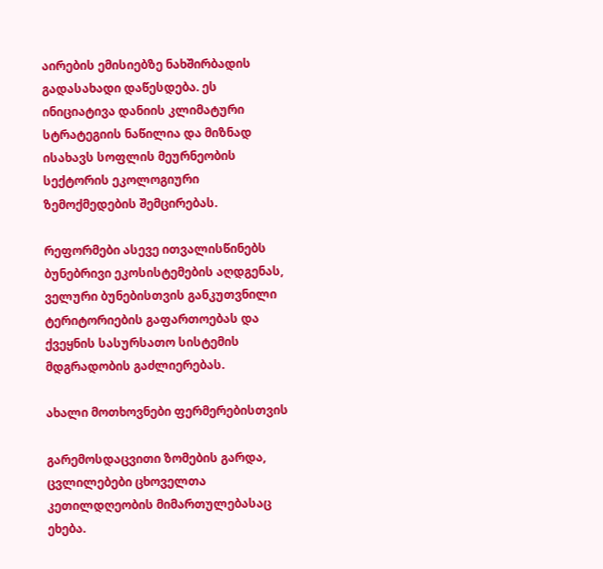აირების ემისიებზე ნახშირბადის გადასახადი დაწესდება. ეს ინიციატივა დანიის კლიმატური სტრატეგიის ნაწილია და მიზნად ისახავს სოფლის მეურნეობის სექტორის ეკოლოგიური ზემოქმედების შემცირებას.

რეფორმები ასევე ითვალისწინებს ბუნებრივი ეკოსისტემების აღდგენას, ველური ბუნებისთვის განკუთვნილი ტერიტორიების გაფართოებას და ქვეყნის სასურსათო სისტემის მდგრადობის გაძლიერებას.

ახალი მოთხოვნები ფერმერებისთვის

გარემოსდაცვითი ზომების გარდა, ცვლილებები ცხოველთა კეთილდღეობის მიმართულებასაც ეხება.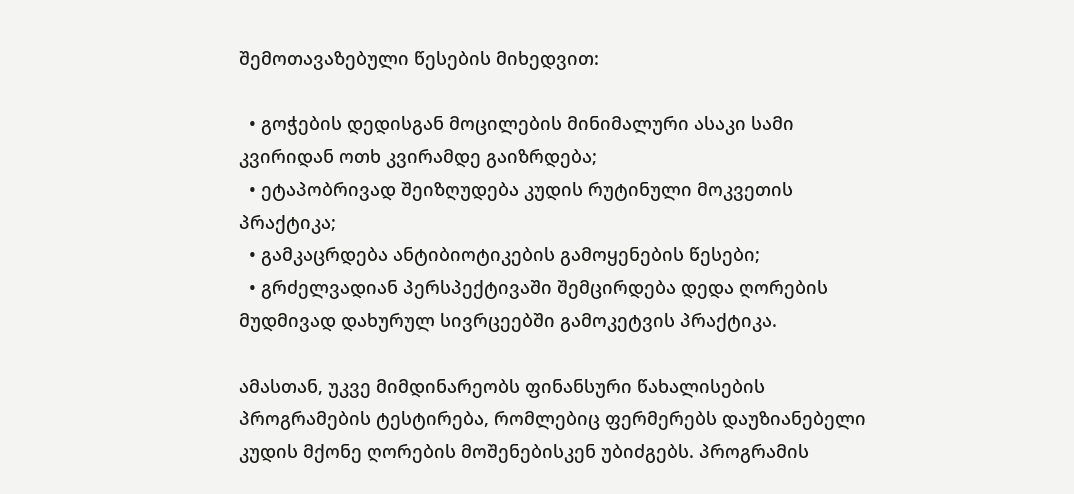შემოთავაზებული წესების მიხედვით:

  • გოჭების დედისგან მოცილების მინიმალური ასაკი სამი კვირიდან ოთხ კვირამდე გაიზრდება;
  • ეტაპობრივად შეიზღუდება კუდის რუტინული მოკვეთის პრაქტიკა;
  • გამკაცრდება ანტიბიოტიკების გამოყენების წესები;
  • გრძელვადიან პერსპექტივაში შემცირდება დედა ღორების მუდმივად დახურულ სივრცეებში გამოკეტვის პრაქტიკა.

ამასთან, უკვე მიმდინარეობს ფინანსური წახალისების პროგრამების ტესტირება, რომლებიც ფერმერებს დაუზიანებელი კუდის მქონე ღორების მოშენებისკენ უბიძგებს. პროგრამის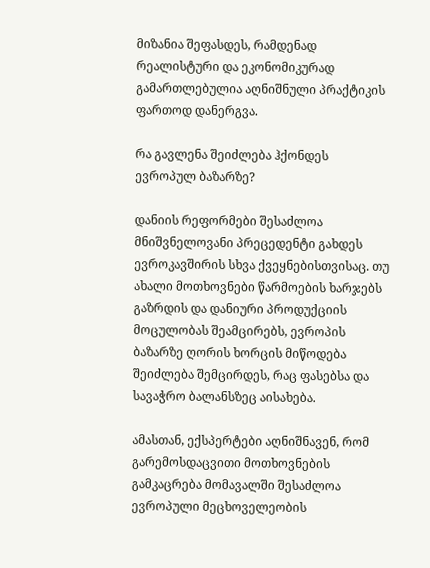მიზანია შეფასდეს, რამდენად რეალისტური და ეკონომიკურად გამართლებულია აღნიშნული პრაქტიკის ფართოდ დანერგვა.

რა გავლენა შეიძლება ჰქონდეს ევროპულ ბაზარზე?

დანიის რეფორმები შესაძლოა მნიშვნელოვანი პრეცედენტი გახდეს ევროკავშირის სხვა ქვეყნებისთვისაც. თუ ახალი მოთხოვნები წარმოების ხარჯებს გაზრდის და დანიური პროდუქციის მოცულობას შეამცირებს, ევროპის ბაზარზე ღორის ხორცის მიწოდება შეიძლება შემცირდეს, რაც ფასებსა და სავაჭრო ბალანსზეც აისახება.

ამასთან, ექსპერტები აღნიშნავენ, რომ გარემოსდაცვითი მოთხოვნების გამკაცრება მომავალში შესაძლოა ევროპული მეცხოველეობის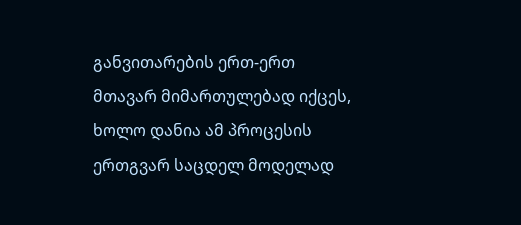განვითარების ერთ-ერთ მთავარ მიმართულებად იქცეს, ხოლო დანია ამ პროცესის ერთგვარ საცდელ მოდელად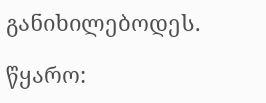განიხილებოდეს.

წყარო: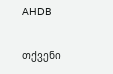AHDB

თქვენი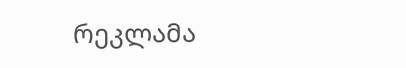რეკლამა